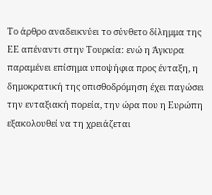Το άρθρο αναδεικνύει το σύνθετο δίλημμα της ΕΕ απέναντι στην Τουρκία: ενώ η Άγκυρα παραμένει επίσημα υποψήφια προς ένταξη, η δημοκρατική της οπισθοδρόμηση έχει παγώσει την ενταξιακή πορεία, την ώρα που η Ευρώπη εξακολουθεί να τη χρειάζεται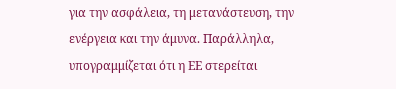για την ασφάλεια, τη μετανάστευση, την ενέργεια και την άμυνα. Παράλληλα, υπογραμμίζεται ότι η ΕΕ στερείται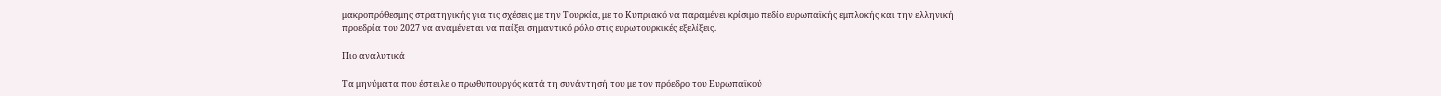μακροπρόθεσμης στρατηγικής για τις σχέσεις με την Τουρκία, με το Κυπριακό να παραμένει κρίσιμο πεδίο ευρωπαϊκής εμπλοκής και την ελληνική προεδρία του 2027 να αναμένεται να παίξει σημαντικό ρόλο στις ευρωτουρκικές εξελίξεις.

Πιο αναλυτικά

Τα μηνύματα που έστειλε ο πρωθυπουργός κατά τη συνάντησή του με τον πρόεδρο του Ευρωπαϊκού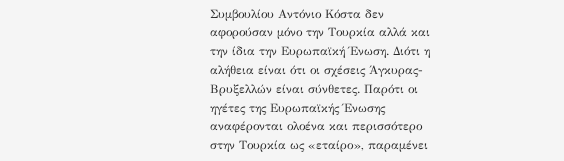Συμβουλίου Αντόνιο Κόστα δεν αφορούσαν μόνο την Τουρκία αλλά και την ίδια την Ευρωπαϊκή Ένωση. Διότι η αλήθεια είναι ότι οι σχέσεις Άγκυρας-Βρυξελλών είναι σύνθετες. Παρότι οι ηγέτες της Ευρωπαϊκής Ένωσης αναφέρονται ολοένα και περισσότερο στην Τουρκία ως «εταίρο», παραμένει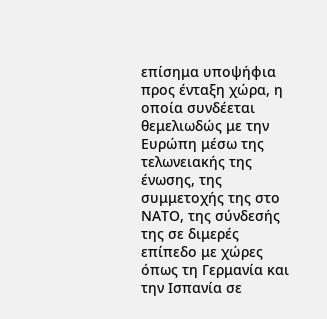επίσημα υποψήφια προς ένταξη χώρα, η οποία συνδέεται θεμελιωδώς με την Ευρώπη μέσω της τελωνειακής της ένωσης, της συμμετοχής της στο ΝΑΤΟ, της σύνδεσής της σε διμερές επίπεδο με χώρες όπως τη Γερμανία και την Ισπανία σε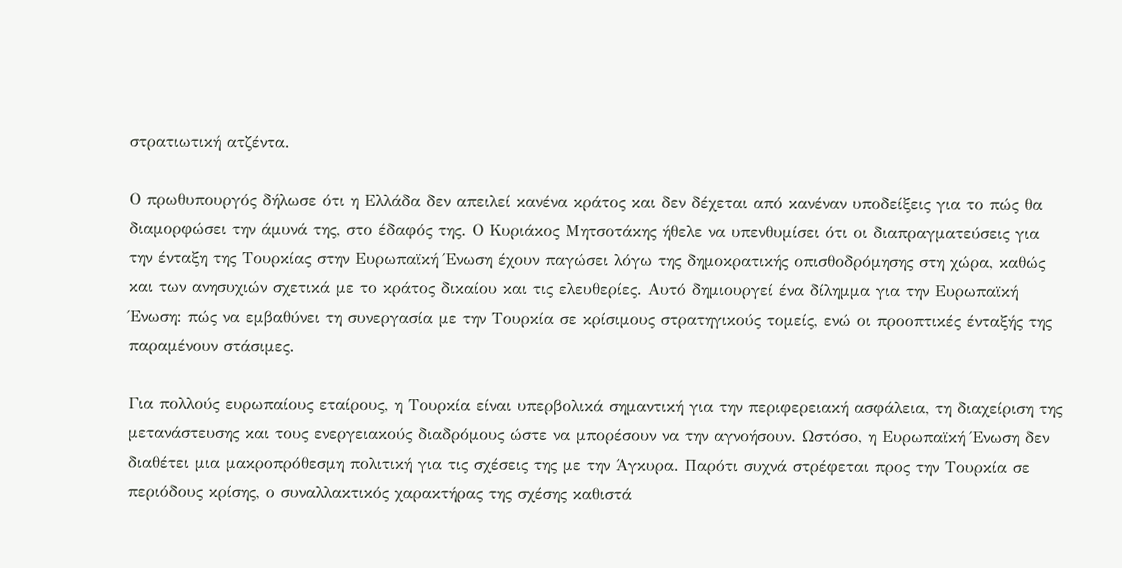στρατιωτική ατζέντα.

Ο πρωθυπουργός δήλωσε ότι η Ελλάδα δεν απειλεί κανένα κράτος και δεν δέχεται από κανέναν υποδείξεις για το πώς θα διαμορφώσει την άμυνά της, στο έδαφός της. Ο Κυριάκος Μητσοτάκης ήθελε να υπενθυμίσει ότι οι διαπραγματεύσεις για την ένταξη της Τουρκίας στην Ευρωπαϊκή Ένωση έχουν παγώσει λόγω της δημοκρατικής οπισθοδρόμησης στη χώρα, καθώς και των ανησυχιών σχετικά με το κράτος δικαίου και τις ελευθερίες. Αυτό δημιουργεί ένα δίλημμα για την Ευρωπαϊκή Ένωση: πώς να εμβαθύνει τη συνεργασία με την Τουρκία σε κρίσιμους στρατηγικούς τομείς, ενώ οι προοπτικές ένταξής της παραμένουν στάσιμες.

Για πολλούς ευρωπαίους εταίρους, η Τουρκία είναι υπερβολικά σημαντική για την περιφερειακή ασφάλεια, τη διαχείριση της μετανάστευσης και τους ενεργειακούς διαδρόμους ώστε να μπορέσουν να την αγνοήσουν. Ωστόσο, η Ευρωπαϊκή Ένωση δεν διαθέτει μια μακροπρόθεσμη πολιτική για τις σχέσεις της με την Άγκυρα. Παρότι συχνά στρέφεται προς την Τουρκία σε περιόδους κρίσης, ο συναλλακτικός χαρακτήρας της σχέσης καθιστά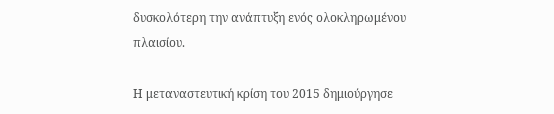δυσκολότερη την ανάπτυξη ενός ολοκληρωμένου πλαισίου.

Η μεταναστευτική κρίση του 2015 δημιούργησε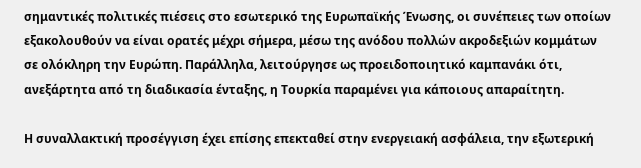σημαντικές πολιτικές πιέσεις στο εσωτερικό της Ευρωπαϊκής Ένωσης, οι συνέπειες των οποίων εξακολουθούν να είναι ορατές μέχρι σήμερα, μέσω της ανόδου πολλών ακροδεξιών κομμάτων σε ολόκληρη την Ευρώπη. Παράλληλα, λειτούργησε ως προειδοποιητικό καμπανάκι ότι, ανεξάρτητα από τη διαδικασία ένταξης, η Τουρκία παραμένει για κάποιους απαραίτητη.

Η συναλλακτική προσέγγιση έχει επίσης επεκταθεί στην ενεργειακή ασφάλεια, την εξωτερική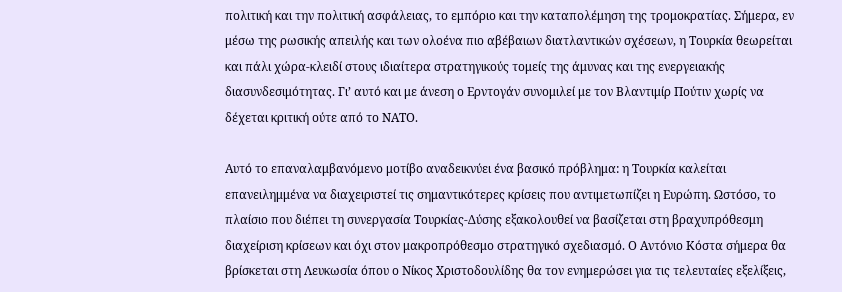πολιτική και την πολιτική ασφάλειας, το εμπόριο και την καταπολέμηση της τρομοκρατίας. Σήμερα, εν μέσω της ρωσικής απειλής και των ολοένα πιο αβέβαιων διατλαντικών σχέσεων, η Τουρκία θεωρείται και πάλι χώρα-κλειδί στους ιδιαίτερα στρατηγικούς τομείς της άμυνας και της ενεργειακής διασυνδεσιμότητας. Γι’ αυτό και με άνεση ο Ερντογάν συνομιλεί με τον Βλαντιμίρ Πούτιν χωρίς να δέχεται κριτική ούτε από το ΝΑΤΟ.

Αυτό το επαναλαμβανόμενο μοτίβο αναδεικνύει ένα βασικό πρόβλημα: η Τουρκία καλείται επανειλημμένα να διαχειριστεί τις σημαντικότερες κρίσεις που αντιμετωπίζει η Ευρώπη. Ωστόσο, το πλαίσιο που διέπει τη συνεργασία Τουρκίας-Δύσης εξακολουθεί να βασίζεται στη βραχυπρόθεσμη διαχείριση κρίσεων και όχι στον μακροπρόθεσμο στρατηγικό σχεδιασμό. Ο Αντόνιο Κόστα σήμερα θα βρίσκεται στη Λευκωσία όπου ο Νίκος Χριστοδουλίδης θα τον ενημερώσει για τις τελευταίες εξελίξεις,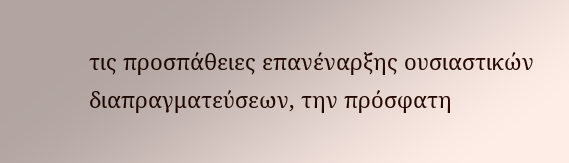τις προσπάθειες επανέναρξης ουσιαστικών διαπραγματεύσεων, την πρόσφατη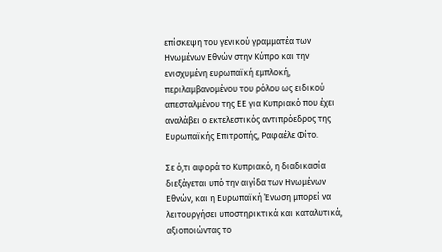επίσκεψη του γενικού γραμματέα των Ηνωμένων Εθνών στην Κύπρο και την ενισχυμένη ευρωπαϊκή εμπλοκή, περιλαμβανομένου του ρόλου ως ειδικού απεσταλμένου της ΕΕ για Κυπριακό που έχει αναλάβει ο εκτελεστικός αντιπρόεδρος της Ευρωπαϊκής Επιτροπής, Ραφαέλε Φίτο.

Σε ό,τι αφορά το Κυπριακό, η διαδικασία διεξάγεται υπό την αιγίδα των Ηνωμένων Εθνών, και η Ευρωπαϊκή Ένωση μπορεί να λειτουργήσει υποστηρικτικά και καταλυτικά, αξιοποιώντας το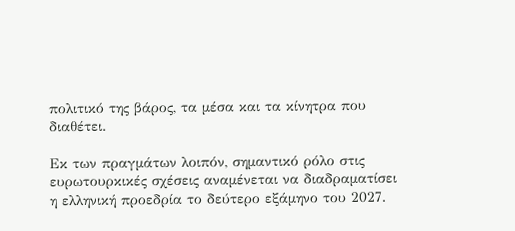πολιτικό της βάρος, τα μέσα και τα κίνητρα που διαθέτει.

Εκ των πραγμάτων λοιπόν, σημαντικό ρόλο στις ευρωτουρκικές σχέσεις αναμένεται να διαδραματίσει η ελληνική προεδρία το δεύτερο εξάμηνο του 2027.